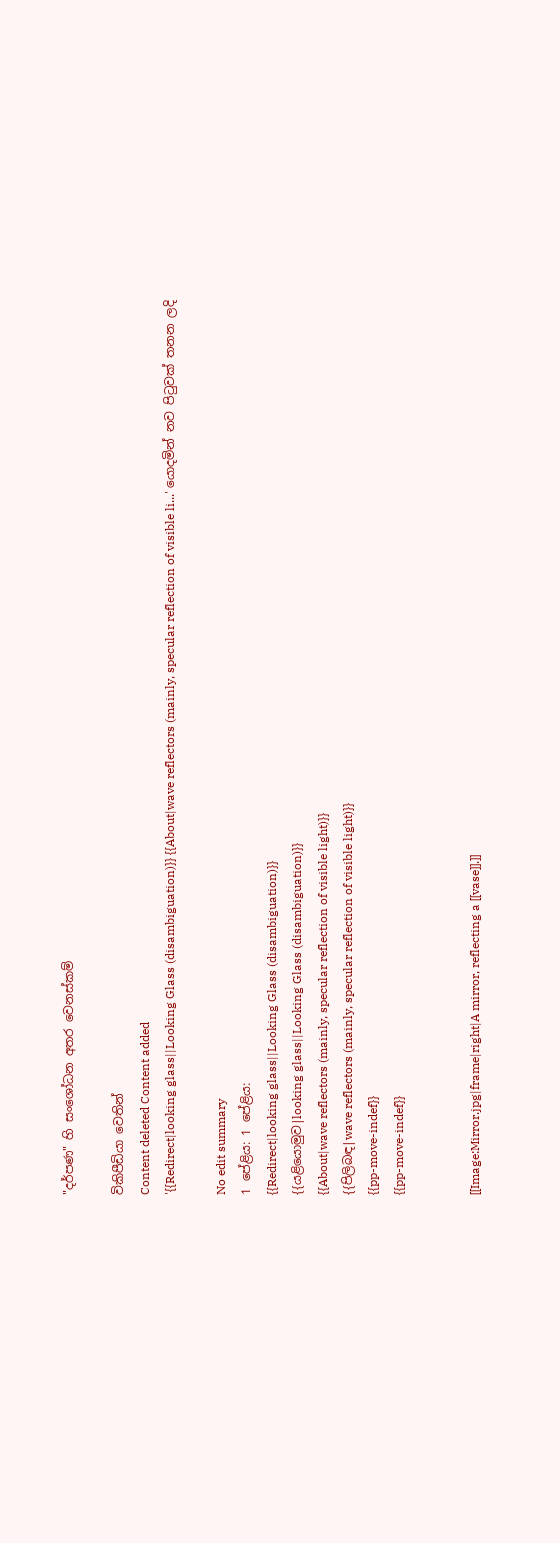"දර්පණ" හි සංශෝධන අතර වෙනස්කම්

විකිපීඩියා වෙතින්
Content deleted Content added
'{{Redirect|looking glass||Looking Glass (disambiguation)}} {{About|wave reflectors (mainly, specular reflection of visible li...' යොදමින් නව පිටුවක් තනන ලදි

No edit summary
1 පේළිය: 1 පේළිය:
{{Redirect|looking glass||Looking Glass (disambiguation)}}
{{යළියොමුව|looking glass||Looking Glass (disambiguation)}}
{{About|wave reflectors (mainly, specular reflection of visible light)}}
{{පිලිබඳ|wave reflectors (mainly, specular reflection of visible light)}}
{{pp-move-indef}}
{{pp-move-indef}}


[[Image:Mirror.jpg|frame|right|A mirror, reflecting a [[vase]].]]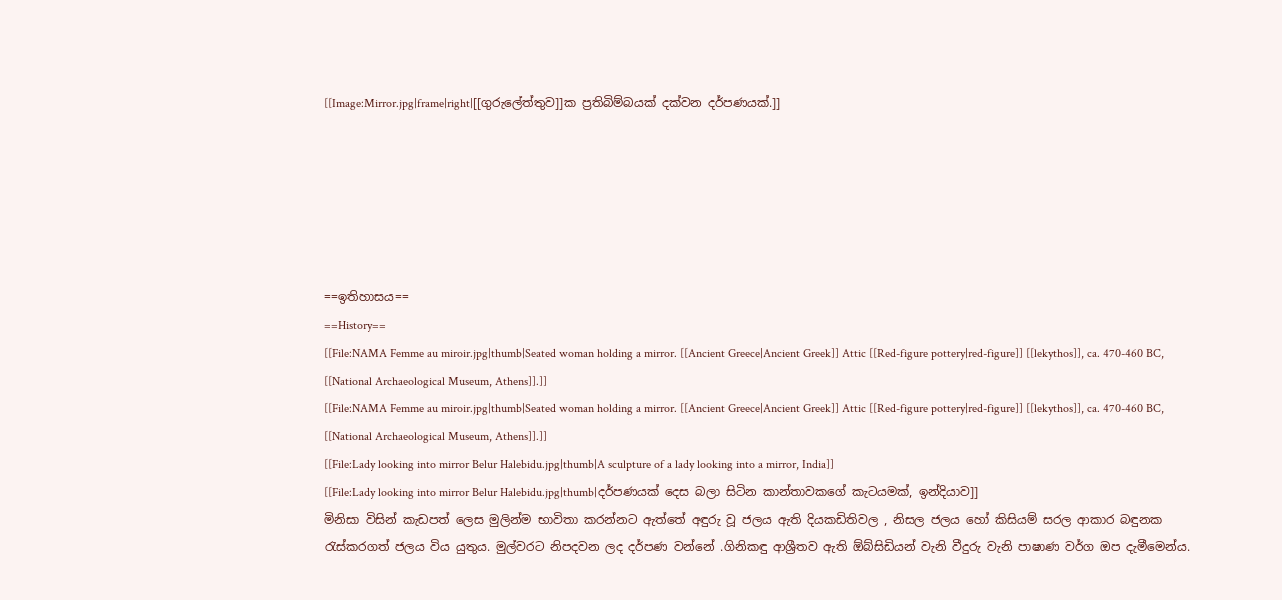[[Image:Mirror.jpg|frame|right|[[ගුරුලේත්තුව]]ක ප්‍රතිබිම්බයක් දක්වන දර්පණයක්.]]






==ඉතිහාසය==
==History==
[[File:NAMA Femme au miroir.jpg|thumb|Seated woman holding a mirror. [[Ancient Greece|Ancient Greek]] Attic [[Red-figure pottery|red-figure]] [[lekythos]], ca. 470-460 BC, [[National Archaeological Museum, Athens]].]]
[[File:NAMA Femme au miroir.jpg|thumb|Seated woman holding a mirror. [[Ancient Greece|Ancient Greek]] Attic [[Red-figure pottery|red-figure]] [[lekythos]], ca. 470-460 BC, [[National Archaeological Museum, Athens]].]]
[[File:Lady looking into mirror Belur Halebidu.jpg|thumb|A sculpture of a lady looking into a mirror, India]]
[[File:Lady looking into mirror Belur Halebidu.jpg|thumb|දර්පණයක් දෙස බලා සිටින කාන්තාවකගේ කැටයමක්, ඉන්දියාව]]
මිනිසා විසින් කැඩපත් ලෙස මුලින්ම භාවිතා කරන්නට ඇත්තේ අඳුරු වූ ජලය ඇති දියකඩිතිවල , නිසල ජලය හෝ කිසියම් සරල ආකාර බඳුනක රැස්කරගත් ජලය විය යුතුය. මුල්වරට නිපදවන ලද දර්පණ වන්නේ .ගිනිකඳු ආශ්‍රීතව ඇති ඕබ්සිඩියන් වැනි වීදුරු වැනි පාෂාණ වර්ග ඔප දැමීමෙන්ය.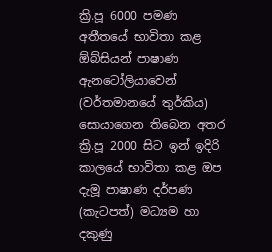ක්‍රි.පූ 6000 පමණ අතීතයේ භාවිතා කළ ඕබ්සියන් පාෂාණ ඇනටෝලියාවෙන් (වර්තමානයේ තුර්කිය) සොයාගෙන තිබෙන අතර ක්‍රි.පූ 2000 සිට ඉන් ඉදිරි කාලයේ භාවිතා කළ ඔප දැමූ පාෂාණ දර්පණ (කැටපත්) මධ්‍යම හා දකුණු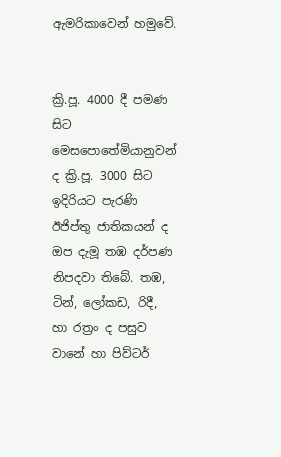ඇමරිකාවෙන් හමුවේ.


ක්‍රි.පූ. 4000 දී පමණ සිට මෙසපොතේමියානුවන් ද ක්‍රි.පූ. 3000 සිට ඉදිරියට පැරණි ඊජිප්තු ජාතිකයන් ද ඔප දැමූ තඹ දර්පණ නිපදවා තිබේ. තඹ, ටින්, ලෝකඩ, රිදී, හා රත්‍රං ද පසුව වානේ හා පිව්ටර්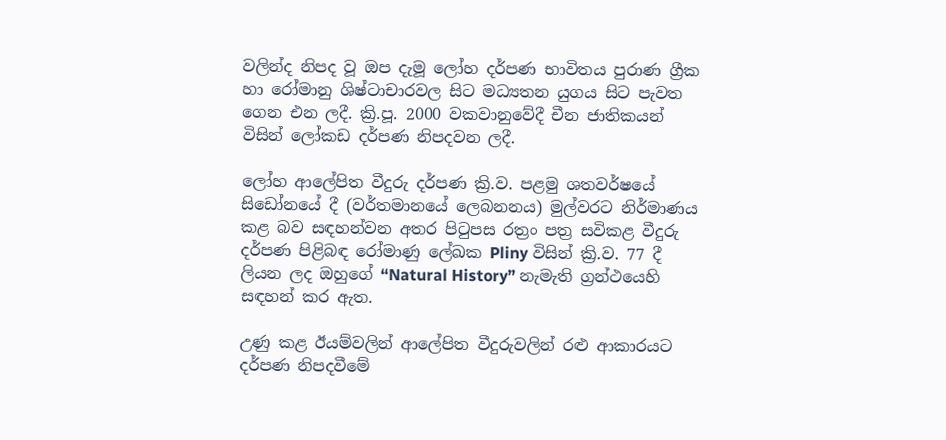වලින්ද නිපද වූ ඔප දැමූ ලෝහ දර්පණ භාවිතය පුරාණ ග්‍රීක හා රෝමානු ශිෂ්ටාචාරවල සිට මධ්‍යතන යුගය සිට පැවත ගෙන එන ලදී. ක්‍රි.පූ. 2000 වකවානුවේදී චීන ජාතිකයන් විසින් ලෝකඩ දර්පණ නිපදවන ලදී.

ලෝහ ආලේපිත වීදුරු දර්පණ ක්‍රි.ව. පළමු ශතවර්ෂයේ සිඩෝනයේ දී (වර්තමානයේ ලෙබනනය) මුල්වරට නිර්මාණය කළ බව සඳහන්වන අතර පිටුපස රත්‍රං පත්‍ර සවිකළ වීදුරු දර්පණ පිළිබඳ රෝමාණු ලේඛක Pliny විසින් ක්‍රි.ව. 77 දී ලියන ලද ඔහුගේ “Natural History” නැමැති ග්‍රන්ථයෙහි සඳහන් කර ඇත.

උණු කළ ඊයම්වලින් ආලේපිත වීදුරුවලින් රළු ආකාරයට දර්පණ නිපදවීමේ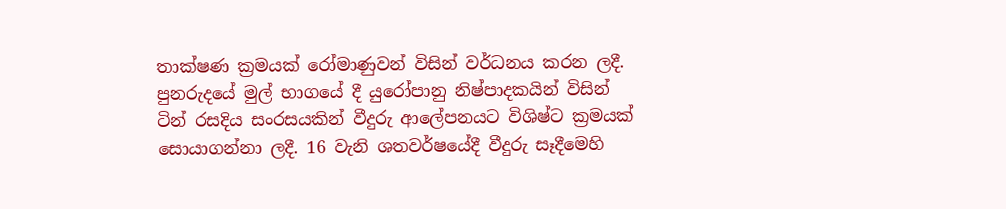තාක්ෂණ ක්‍රමයක් රෝමාණුවන් විසින් වර්ධනය කරන ලදී. පුනරුදයේ මුල් භාගයේ දී යුරෝපානු නිෂ්පාදකයින් විසින් ටින් රසදිය සංරසයකින් වීදුරු ආලේපනයට විශිෂ්ට ක්‍රමයක් සොයාගන්නා ලදී. 16 වැනි ශතවර්ෂයේදී වීදුරු සෑදීමෙහි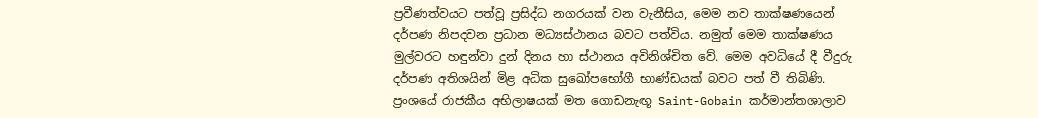ප්‍රවීණත්වයට පත්වූ ප්‍රසිද්ධ නගරයක් වන වැනීසිය, මෙම නව තාක්ෂණයෙන් දර්පණ නිපදවන ප්‍රධාන මධ්‍යස්ථානය බවට පත්විය. නමුත් මෙම තාක්ෂණය මුල්වරට හඳුන්වා දුන් දිනය හා ස්ථානය අවිනිශ්චිත වේ. මෙම අවධියේ දී වීදුරු දර්පණ අතිශයින් මිළ අධික සුඛෝපභෝගී භාණ්ඩයක් බවට පත් වී තිබිණි. ප්‍රංශයේ රාජකීය අභිලාෂයක් මත ගොඩනැඟූ Saint-Gobain කර්මාන්තශාලාව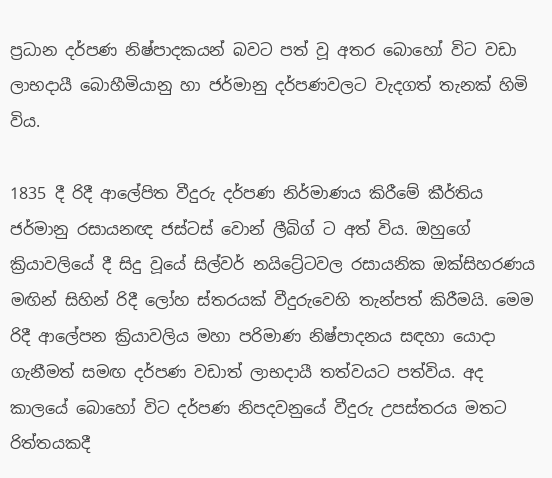ප්‍රධාන දර්පණ නිෂ්පාදකයන් බවට පත් වූ අතර බොහෝ විට වඩා ලාභදායී බොහීමියානු හා ජර්මානු දර්පණවලට වැදගත් තැනක් හිමි විය.

1835 දී රිදී ආලේපිත වීදුරු දර්පණ නිර්මාණය කිරීමේ කීර්තිය ජර්මානු රසායනඥ ජස්ටස් වොන් ලීබිග් ට අත් විය. ඔහුගේ ක්‍රියාවලියේ දී සිදු වූයේ සිල්වර් නයිට්‍රේටවල රසායනික ඔක්සිහරණය මඟින් සිහින් රිදී ලෝහ ස්තරයක් වීදුරුවෙහි තැන්පත් කිරීමයි. මෙම රිදී ආලේපන ක්‍රියාවලිය මහා පරිමාණ නිෂ්පාදනය සඳහා යොදා ගැනීමත් සමඟ දර්පණ වඩාත් ලාභදායී තත්වයට පත්විය. අද කාලයේ බොහෝ විට දර්පණ නිපදවනුයේ වීදුරු උපස්තරය මතට රිත්තයකදී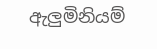ඇලුමිනියම්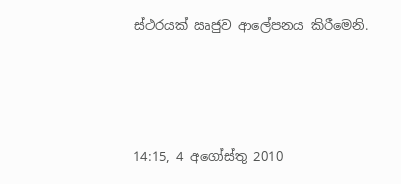ස්ථරයක් ඍජුව ආලේපනය කිරීමෙනි.





14:15, 4 අගෝස්තු 2010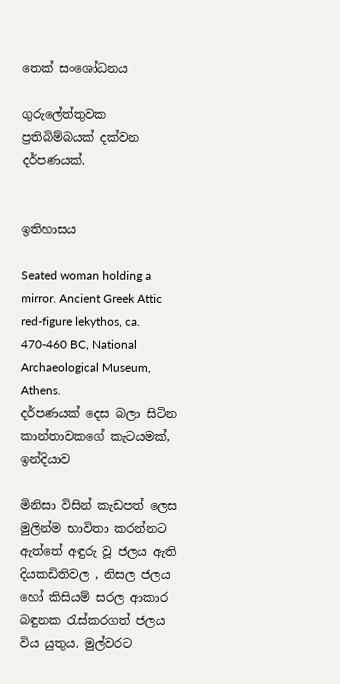තෙක් සංශෝධනය

ගුරුලේත්තුවක ප්‍රතිබිම්බයක් දක්වන දර්පණයක්.


ඉතිහාසය

Seated woman holding a mirror. Ancient Greek Attic red-figure lekythos, ca. 470-460 BC, National Archaeological Museum, Athens.
දර්පණයක් දෙස බලා සිටින කාන්තාවකගේ කැටයමක්, ඉන්දියාව

මිනිසා විසින් කැඩපත් ලෙස මුලින්ම භාවිතා කරන්නට ඇත්තේ අඳුරු වූ ජලය ඇති දියකඩිතිවල , නිසල ජලය හෝ කිසියම් සරල ආකාර බඳුනක රැස්කරගත් ජලය විය යුතුය. මුල්වරට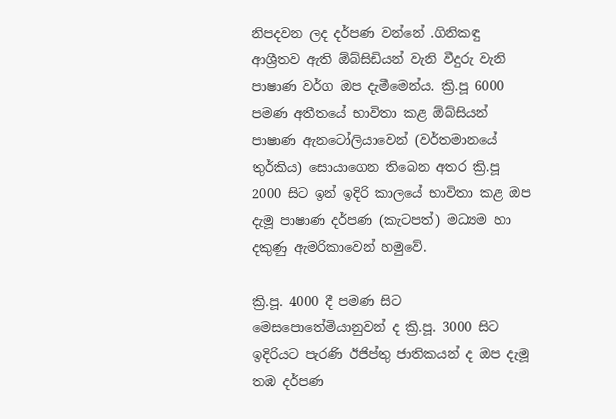නිපදවන ලද දර්පණ වන්නේ .ගිනිකඳු ආශ්‍රීතව ඇති ඕබ්සිඩියන් වැනි වීදුරු වැනි පාෂාණ වර්ග ඔප දැමීමෙන්ය. ක්‍රි.පූ 6000 පමණ අතීතයේ භාවිතා කළ ඕබ්සියන් පාෂාණ ඇනටෝලියාවෙන් (වර්තමානයේ තුර්කිය) සොයාගෙන තිබෙන අතර ක්‍රි.පූ 2000 සිට ඉන් ඉදිරි කාලයේ භාවිතා කළ ඔප දැමූ පාෂාණ දර්පණ (කැටපත්) මධ්‍යම හා දකුණු ඇමරිකාවෙන් හමුවේ.

ක්‍රි.පූ. 4000 දී පමණ සිට මෙසපොතේමියානුවන් ද ක්‍රි.පූ. 3000 සිට ඉදිරියට පැරණි ඊජිප්තු ජාතිකයන් ද ඔප දැමූ තඹ දර්පණ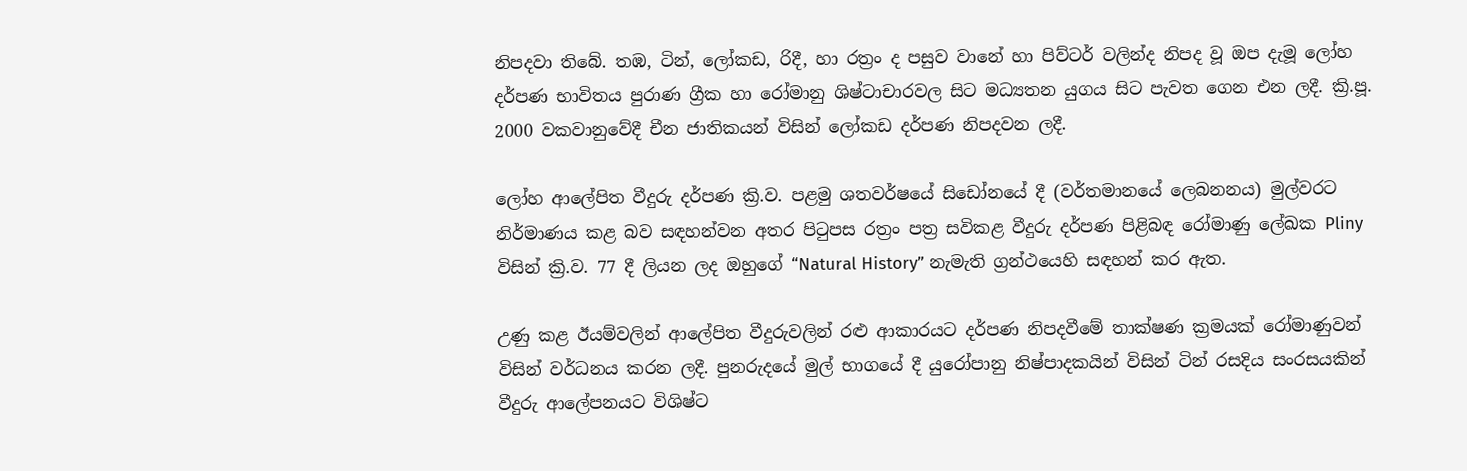නිපදවා තිබේ. තඹ, ටින්, ලෝකඩ, රිදී, හා රත්‍රං ද පසුව වානේ හා පිව්ටර් වලින්ද නිපද වූ ඔප දැමූ ලෝහ දර්පණ භාවිතය පුරාණ ග්‍රීක හා රෝමානු ශිෂ්ටාචාරවල සිට මධ්‍යතන යුගය සිට පැවත ගෙන එන ලදී. ක්‍රි.පූ. 2000 වකවානුවේදී චීන ජාතිකයන් විසින් ලෝකඩ දර්පණ නිපදවන ලදී.

ලෝහ ආලේපිත වීදුරු දර්පණ ක්‍රි.ව. පළමු ශතවර්ෂයේ සිඩෝනයේ දී (වර්තමානයේ ලෙබනනය) මුල්වරට නිර්මාණය කළ බව සඳහන්වන අතර පිටුපස රත්‍රං පත්‍ර සවිකළ වීදුරු දර්පණ පිළිබඳ රෝමාණු ලේඛක Pliny විසින් ක්‍රි.ව. 77 දී ලියන ලද ඔහුගේ “Natural History” නැමැති ග්‍රන්ථයෙහි සඳහන් කර ඇත.

උණු කළ ඊයම්වලින් ආලේපිත වීදුරුවලින් රළු ආකාරයට දර්පණ නිපදවීමේ තාක්ෂණ ක්‍රමයක් රෝමාණුවන් විසින් වර්ධනය කරන ලදී. පුනරුදයේ මුල් භාගයේ දී යුරෝපානු නිෂ්පාදකයින් විසින් ටින් රසදිය සංරසයකින් වීදුරු ආලේපනයට විශිෂ්ට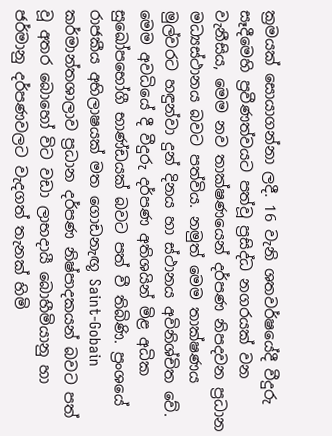ක්‍රමයක් සොයාගන්නා ලදී. 16 වැනි ශතවර්ෂයේදී වීදුරු සෑදීමෙහි ප්‍රවීණත්වයට පත්වූ ප්‍රසිද්ධ නගරයක් වන වැනීසිය, මෙම නව තාක්ෂණයෙන් දර්පණ නිපදවන ප්‍රධාන මධ්‍යස්ථානය බවට පත්විය. නමුත් මෙම තාක්ෂණය මුල්වරට හඳුන්වා දුන් දිනය හා ස්ථානය අවිනිශ්චිත වේ. මෙම අවධියේ දී වීදුරු දර්පණ අතිශයින් මිළ අධික සුඛෝපභෝගී භාණ්ඩයක් බවට පත් වී තිබිණි. ප්‍රංශයේ රාජකීය අභිලාෂයක් මත ගොඩනැඟූ Saint-Gobain කර්මාන්තශාලාව ප්‍රධාන දර්පණ නිෂ්පාදකයන් බවට පත් වූ අතර බොහෝ විට වඩා ලාභදායී බොහීමියානු හා ජර්මානු දර්පණවලට වැදගත් තැනක් හිමි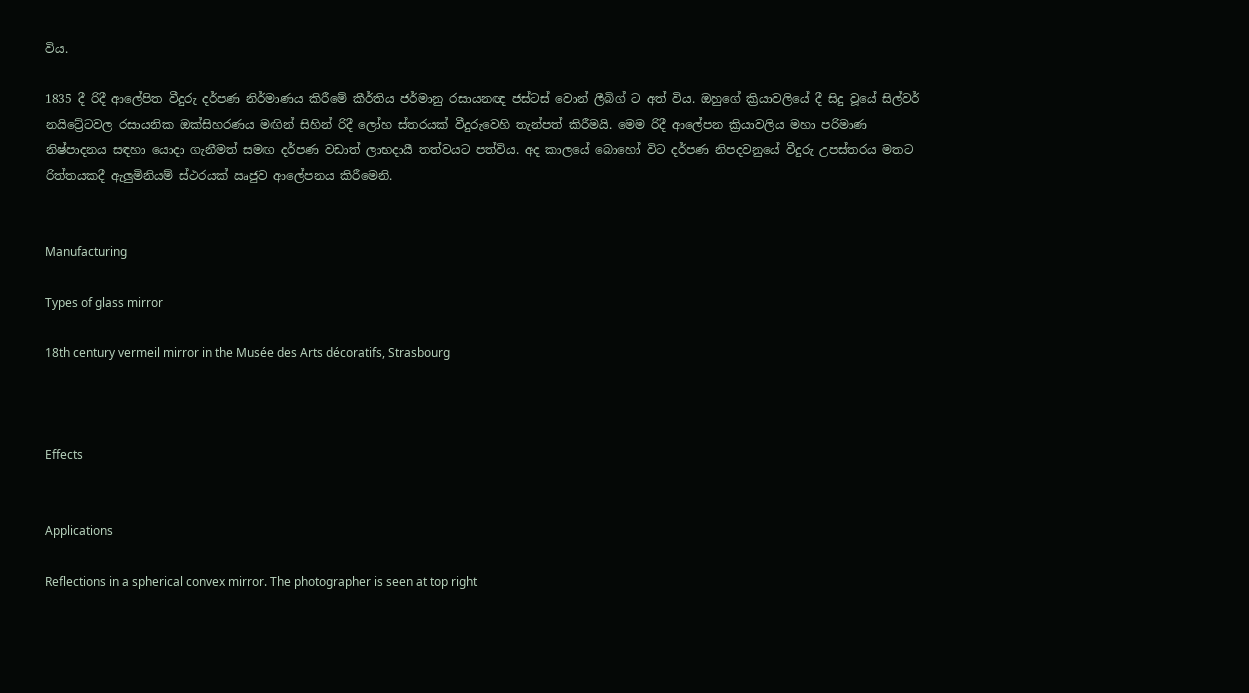විය.

1835 දී රිදී ආලේපිත වීදුරු දර්පණ නිර්මාණය කිරීමේ කීර්තිය ජර්මානු රසායනඥ ජස්ටස් වොන් ලීබිග් ට අත් විය. ඔහුගේ ක්‍රියාවලියේ දී සිදු වූයේ සිල්වර් නයිට්‍රේටවල රසායනික ඔක්සිහරණය මඟින් සිහින් රිදී ලෝහ ස්තරයක් වීදුරුවෙහි තැන්පත් කිරීමයි. මෙම රිදී ආලේපන ක්‍රියාවලිය මහා පරිමාණ නිෂ්පාදනය සඳහා යොදා ගැනීමත් සමඟ දර්පණ වඩාත් ලාභදායී තත්වයට පත්විය. අද කාලයේ බොහෝ විට දර්පණ නිපදවනුයේ වීදුරු උපස්තරය මතට රිත්තයකදී ඇලුමිනියම් ස්ථරයක් ඍජුව ආලේපනය කිරීමෙනි.


Manufacturing

Types of glass mirror

18th century vermeil mirror in the Musée des Arts décoratifs, Strasbourg



Effects


Applications

Reflections in a spherical convex mirror. The photographer is seen at top right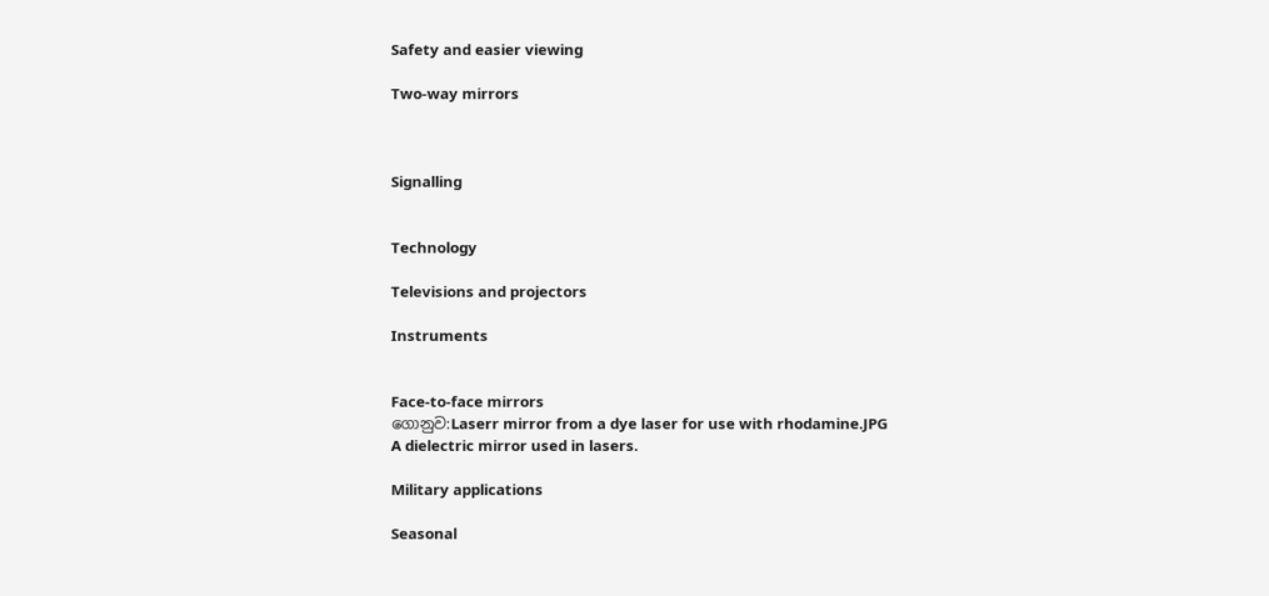Safety and easier viewing

Two-way mirrors



Signalling


Technology

Televisions and projectors

Instruments


Face-to-face mirrors
ගොනුව:Laserr mirror from a dye laser for use with rhodamine.JPG
A dielectric mirror used in lasers.

Military applications

Seasonal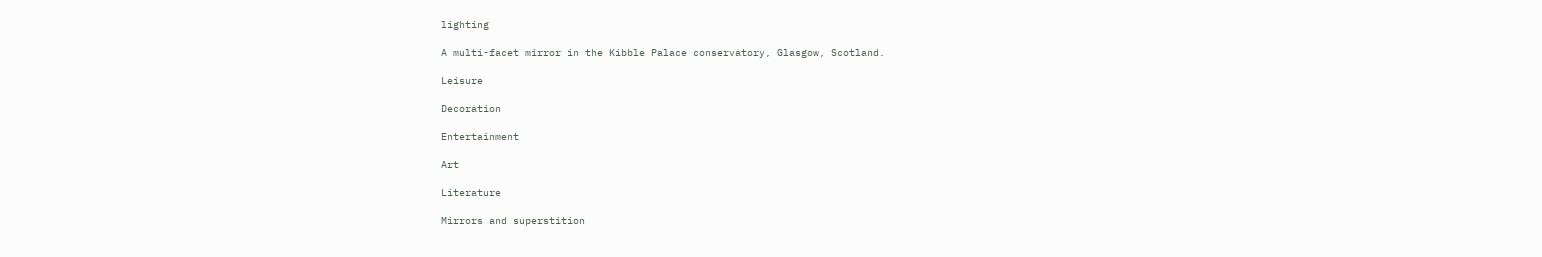lighting

A multi-facet mirror in the Kibble Palace conservatory, Glasgow, Scotland.

Leisure

Decoration

Entertainment

Art

Literature

Mirrors and superstition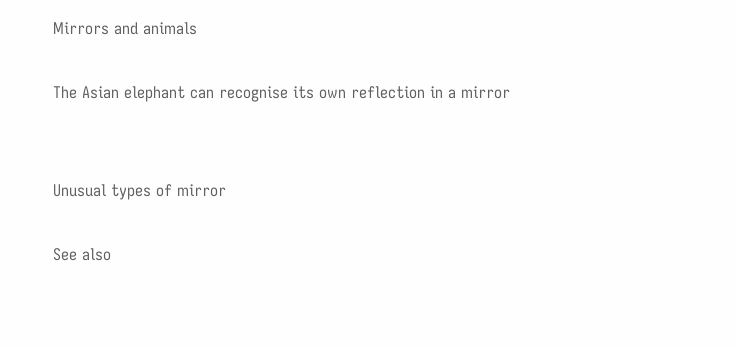Mirrors and animals

The Asian elephant can recognise its own reflection in a mirror


Unusual types of mirror

See also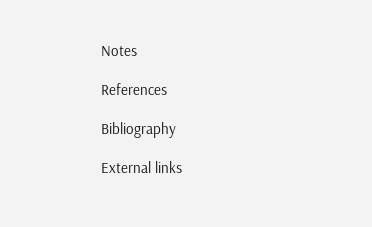Notes

References

Bibliography

External links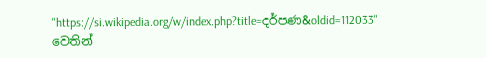"https://si.wikipedia.org/w/index.php?title=දර්පණ&oldid=112033" වෙතින්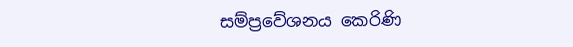සම්ප්‍රවේශනය කෙරිණි